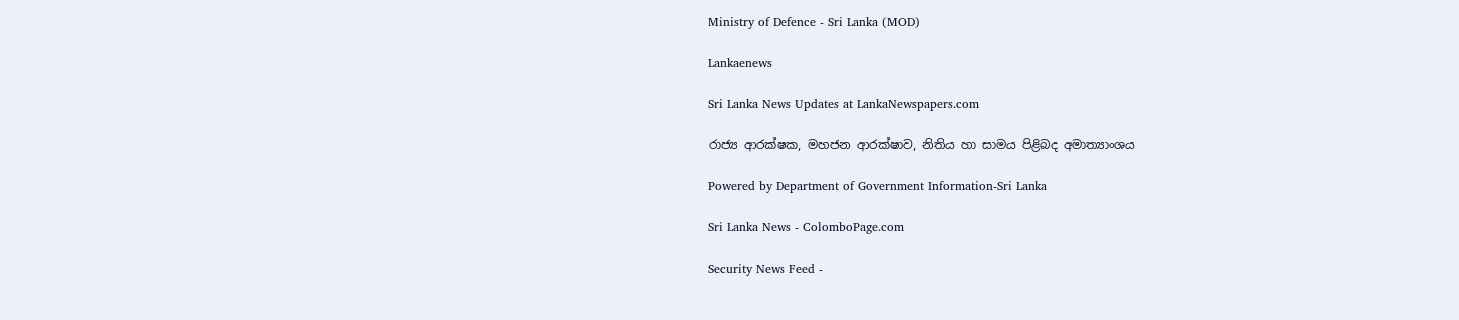Ministry of Defence - Sri Lanka (MOD)

Lankaenews

Sri Lanka News Updates at LankaNewspapers.com

රාජ්‍ය ආරක්ෂක, මහජන ආරක්ෂාව, නිතිය හා සාමය පිළිබද අමාත්‍යාංශය

Powered by Department of Government Information-Sri Lanka

Sri Lanka News - ColomboPage.com

Security News Feed -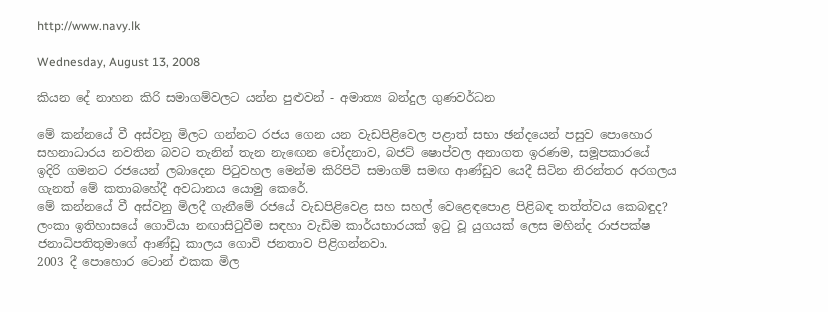http://www.navy.lk

Wednesday, August 13, 2008

කියන දේ නාහන කිරි සමාගම්වලට යන්න පුළුවන් - අමාත්‍ය බන්දුල ගුණවර්ධන

මේ කන්නයේ වී අස්වනු මිලට ගන්නට රජය ගෙන යන වැඩපිළිවෙල පළාත් සභා ඡන්දයෙන් පසුව පොහොර සහනාධාරය නවතින බවට තැනින් තැන නැඟෙන චෝදනාව, බජට් ෂොප්වල අනාගත ඉරණම, සමූපකාරයේ ඉදිරි ගමනට රජයෙන් ලබාදෙන පිටුවහල මෙන්ම කිරිපිටි සමාගම් සමඟ ආණ්ඩුව යෙදී සිටින නිරන්තර අරගලය ගැනත් මේ කතාබහේදී අවධානය යොමු කෙරේ.
මේ කන්නයේ වී අස්වනු මිලදී ගැනීමේ රජයේ වැඩපිළිවෙළ සහ සහල් වෙළෙඳපොළ පිළිබඳ තත්ත්වය කෙබඳුද?
ලංකා ඉතිහාසයේ ගොවියා නඟාසිටුවීම සඳහා වැඩිම කාර්යභාරයක් ඉටු වූ යුගයක් ලෙස මහින්ද රාජපක්ෂ ජනාධිපතිතුමාගේ ආණ්ඩු කාලය ගොවි ජනතාව පිළිගන්නවා.
2003 දී පොහොර ටොන් එකක මිල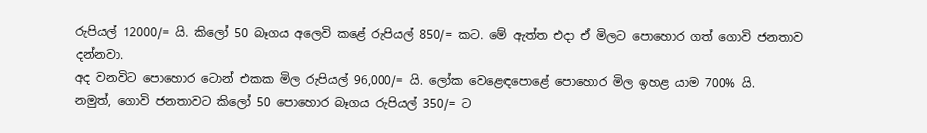රුපියල් 12000/= යි. කිලෝ 50 බෑගය අලෙවි කළේ රුපියල් 850/= කට. මේ ඇත්ත එදා ඒ මිලට පොහොර ගත් ගොවි ජනතාව දන්නවා.
අද වනවිට පොහොර ටොන් එකක මිල රුපියල් 96,000/= යි. ලෝක වෙළෙඳපොළේ පොහොර මිල ඉහළ යාම 700% යි.
නමුත්, ගොවි ජනතාවට කිලෝ 50 පොහොර බෑගය රුපියල් 350/= ට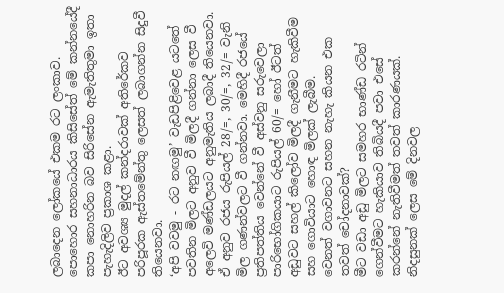ලබාදෙන ලෝකයේ එකම රට ලංකාව.
පොහොර සහනාධාරය කිසිසේත් මේ කන්නයේදී කපා නොහරින බව සිරිසේන ඇමැතිතුමා ඉතා පැහැදිලිව ප්‍රකාශ කළා.
ඊට අවශ්‍ය මුදල් කන්දරාවක් අතිරේකව පරිපූරක ඇස්තමේන්තු ලෙසත් ලබාගන්න සිදුවී තියෙනවා.
‘අපි වවමු - රට නඟමු’ වැඩපිළිවෙළ යටතේ පවතින මිලට අනුව වී මිලදී ගන්නා ලෙස වී අලෙවි මණ්ඩලයට අනුමැතිය ලබාදී තියෙනවා.
ඒ අනුව රජය රුපියල් 28/=, 30/=, 32/= වැනි මිල ගණන්වලට වී ගන්නවා. මෙහිදී රජයේ ප්‍රතිපත්තිය වෙන්නේ වී අස්වනු සරුවෙලා පාරිභෝගිකයාට රුපියල් 60/= හෝ ඊටත් අඩුවට සහල් කිලෝව මිලදී ගැනීමට හැකිවීම සහ ගොවියාට හොඳ මිලක් ලැබීම.
වෙනත් වගාවනට සහන නැහැ කියන එක තවත් චෝදනාවක්?
මීට වඩා අඩු මිලට සමහර භාණ්ඩ රටින් ගෙන්වීමට හැකියාව තිබියදී පවා එසේ කරන්නේ නැතිවීමත් තවත් කාරණයක්.
නිදසුනක් ලෙස මේ දිනවල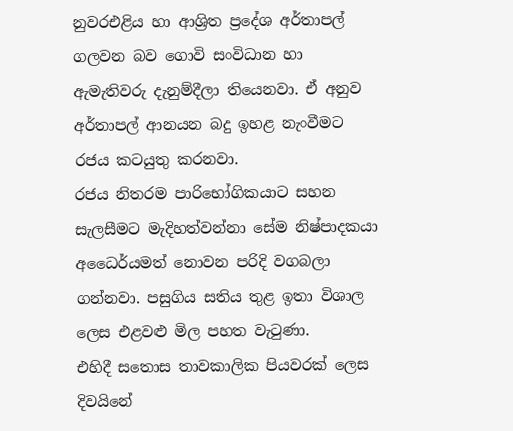නුවරඑළිය හා ආශ්‍රිත ප්‍රදේශ අර්තාපල් ගලවන බව ගොවි සංවිධාන හා ඇමැතිවරු දැනුම්දීලා තියෙනවා. ඒ අනුව අර්තාපල් ආනයන බදු ඉහළ නැංවීමට රජය කටයුතු කරනවා.
රජය නිතරම පාරිභෝගිකයාට සහන සැලසීමට මැදිහත්වන්නා සේම නිෂ්පාදකයා අධෛර්යමත් නොවන පරිදි වගබලා ගන්නවා. පසුගිය සතිය තුළ ඉතා විශාල ලෙස එළවළු මිල පහත වැටුණා.
එහිදී සතොස තාවකාලික පියවරක් ලෙස දිවයිනේ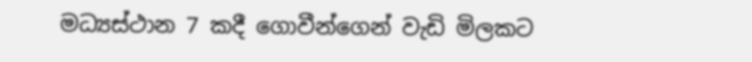මධ්‍යස්ථාන 7 කදී ගොවීන්ගෙන් වැඩි මිලකට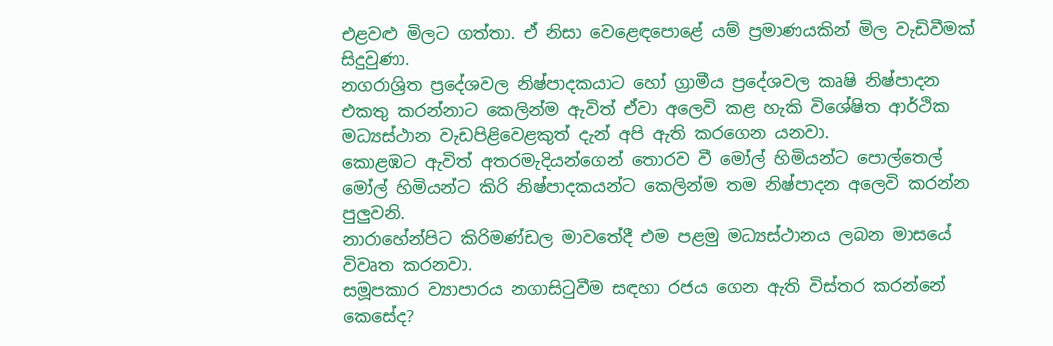එළවළු මිලට ගත්තා. ඒ නිසා වෙළෙඳපොළේ යම් ප්‍රමාණයකින් මිල වැඩිවීමක් සිදුවුණා.
නගරාශ්‍රිත ප්‍රදේශවල නිෂ්පාදකයාට හෝ ග්‍රාමීය ප්‍රදේශවල කෘෂි නිෂ්පාදන එකතු කරන්නාට කෙලින්ම ඇවිත් ඒවා අලෙවි කළ හැකි විශේෂිත ආර්ථික මධ්‍යස්ථාන වැඩපිළිවෙළකුත් දැන් අපි ඇති කරගෙන යනවා.
කොළඹට ඇවිත් අතරමැදියන්ගෙන් තොරව වී මෝල් හිමියන්ට පොල්තෙල් මෝල් හිමියන්ට කිරි නිෂ්පාදකයන්ට කෙලින්ම තම නිෂ්පාදන අලෙවි කරන්න පුලුවනි.
නාරාහේන්පිට කිරිමණ්ඩල මාවතේදී එම පළමු මධ්‍යස්ථානය ලබන මාසයේ විවෘත කරනවා.
සමූපකාර ව්‍යාපාරය නගාසිටුවීම සඳහා රජය ගෙන ඇති විස්තර කරන්නේ කෙසේද?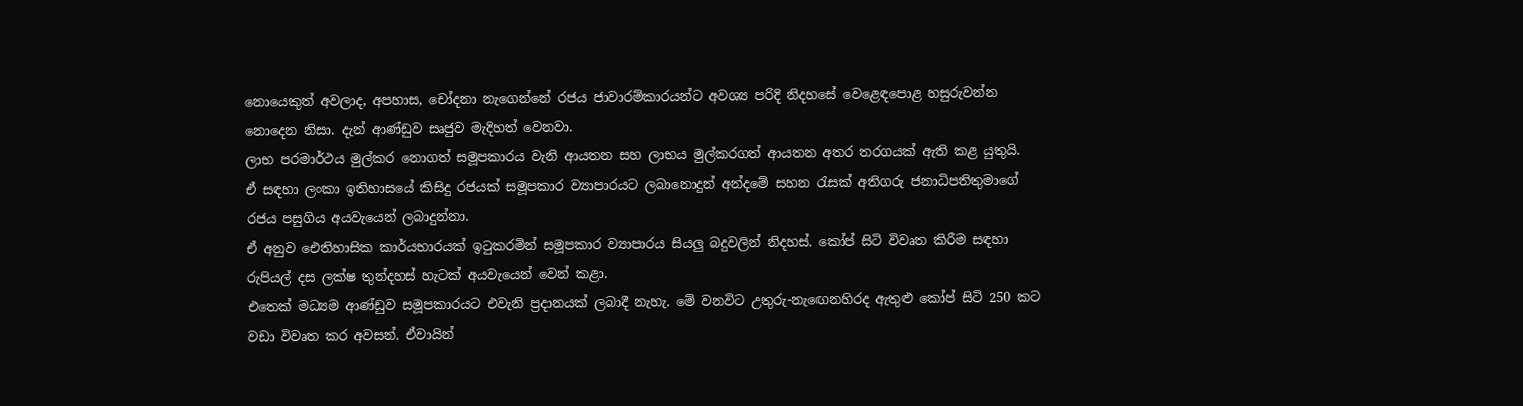නොයෙකුත් අවලාද, අපහාස, චෝදනා නැගෙන්නේ රජය ජාවාරම්කාරයන්ට අවශ්‍ය පරිදි නිදහසේ වෙළෙඳපොළ හසුරුවන්න නොදෙන නිසා. දැන් ආණ්ඩුව සෘජුව මැදිහත් වෙනවා.
ලාභ පරමාර්ථය මුල්කර නොගත් සමූපකාරය වැනි ආයතන සහ ලාභය මුල්කරගත් ආයතන අතර තරගයක් ඇති කළ යුතුයි.
ඒ සඳහා ලංකා ඉතිහාසයේ කිසිදු රජයක් සමූපකාර ව්‍යාපාරයට ලබානොදුන් අන්දමේ සහන රැසක් අතිගරු ජනාධිපතිතුමාගේ රජය පසුගිය අයවැයෙන් ලබාදුන්නා.
ඒ අනුව ඓතිහාසික කාර්යභාරයක් ඉටුකරමින් සමූපකාර ව්‍යාපාරය සියලු බදුවලින් නිදහස්. කෝප් සිටි විවෘත කිරීම සඳහා රුපියල් දස ලක්ෂ තුන්දහස් හැටක් අයවැයෙන් වෙන් කළා.
එතෙක් මධ්‍යම ආණ්ඩුව සමූපකාරයට එවැනි ප්‍රදානයක් ලබාදී නැහැ. මේ වනවිට උතුරු-නැඟෙනහිරද ඇතුළු කෝප් සිටි 250 කට වඩා විවෘත කර අවසන්. ඒවායින්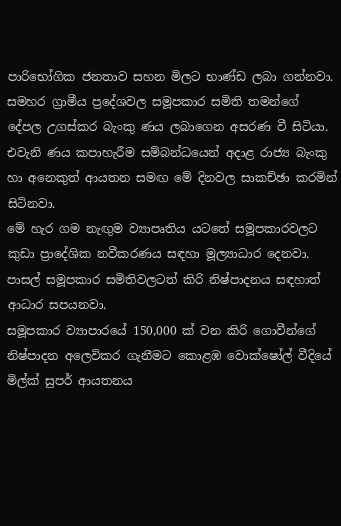පාරිභෝගික ජනතාව සහන මිලට භාණ්ඩ ලබා ගන්නවා.
සමහර ග්‍රාමීය ප්‍රදේශවල සමූපකාර සමිති තමන්ගේ දේපල උගස්කර බැංකු ණය ලබාගෙන අසරණ වී සිටියා. එවැනි ණය කපාහැරීම සම්බන්ධයෙන් අදාළ රාජ්‍ය බැංකු හා අනෙකුත් ආයතන සමඟ මේ දිනවල සාකච්ඡා කරමින් සිටිනවා.
මේ හැර ගම නැඟුම ව්‍යාපෘතිය යටතේ සමූපකාරවලට කුඩා ප්‍රාදේශික නවීකරණය සඳහා මූල්‍යාධාර දෙනවා. පාසල් සමූපකාර සමිතිවලටත් කිරි නිෂ්පාදනය සඳහාත් ආධාර සපයනවා.
සමූපකාර ව්‍යාපාරයේ 150,000 ක් වන කිරි ගොවීන්ගේ නිෂ්පාදන අලෙවිකර ගැනීමට කොළඹ වොක්ෂෝල් වීදියේ මිල්ක් සුපර් ආයතනය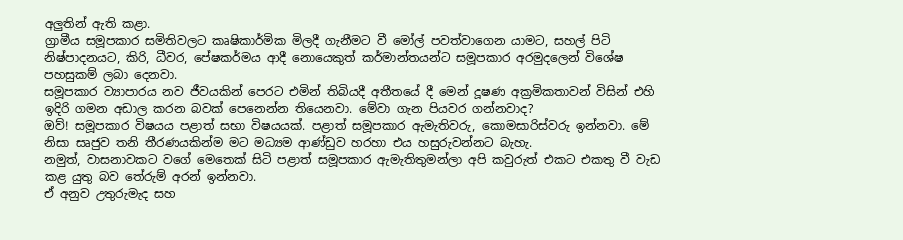අලුතින් ඇති කළා.
ග්‍රාමීය සමූපකාර සමිතිවලට කෘෂිකාර්මික මිලදී ගැනීමට වී මෝල් පවත්වාගෙන යාමට, සහල් පිටි නිෂ්පාදනයට, කිරි, ධීවර, පේෂකර්මය ආදී නොයෙකුත් කර්මාන්තයන්ට සමූපකාර අරමුදලෙන් විශේෂ පහසුකම් ලබා දෙනවා.
සමූපකාර ව්‍යාපාරය නව ජීවයකින් පෙරට එමින් තිබියදී අතීතයේ දී මෙන් දූෂණ අක්‍රමිකතාවන් විසින් එහි ඉදිරි ගමන අඩාල කරන බවක් පෙනෙන්න තියෙනවා. මේවා ගැන පියවර ගන්නවාද?
ඔව්! සමූපකාර විෂයය පළාත් සභා විෂයයක්. පළාත් සමූපකාර ඇමැතිවරු, කොමසාරිස්වරු ඉන්නවා. මේ නිසා සෘජුව තනි තීරණයකින්ම මට මධ්‍යම ආණ්ඩුව හරහා එය හසුරුවන්නට බැහැ.
නමුත්, වාසනාවකට වගේ මෙතෙක් සිටි පළාත් සමූපකාර ඇමැතිතුමන්ලා අපි කවුරුත් එකට එකතු වී වැඩ කළ යුතු බව තේරුම් අරන් ඉන්නවා.
ඒ අනුව උතුරුමැද සහ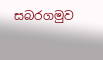සබරගමුව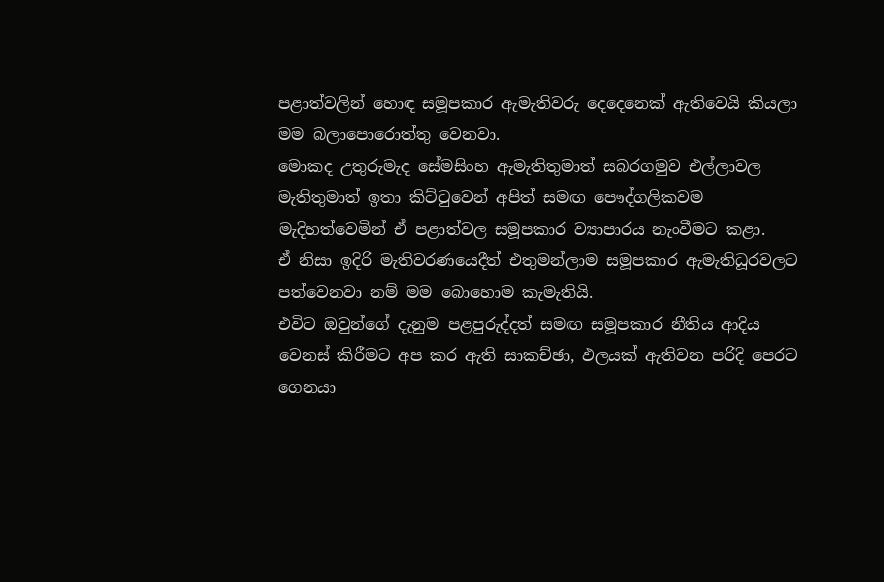පළාත්වලින් හොඳ සමූපකාර ඇමැතිවරු දෙදෙනෙක් ඇතිවෙයි කියලා මම බලාපොරොත්තු වෙනවා.
මොකද උතුරුමැද සේමසිංහ ඇමැතිතුමාත් සබරගමුව එල්ලාවල මැතිතුමාත් ඉතා කිට්ටුවෙන් අපිත් සමඟ පෞද්ගලිකවම මැදිහත්වෙමින් ඒ පළාත්වල සමූපකාර ව්‍යාපාරය නැංවීමට කළා.
ඒ නිසා ඉදිරි මැතිවරණයෙදීත් එතුමන්ලාම සමූපකාර ඇමැතිධූරවලට පත්වෙනවා නම් මම බොහොම කැමැතියි.
එවිට ඔවුන්ගේ දැනුම පළපුරුද්දත් සමඟ සමූපකාර නීතිය ආදිය වෙනස් කිරීමට අප කර ඇති සාකච්ඡා, ඵලයක් ඇතිවන පරිදි පෙරට ගෙනයා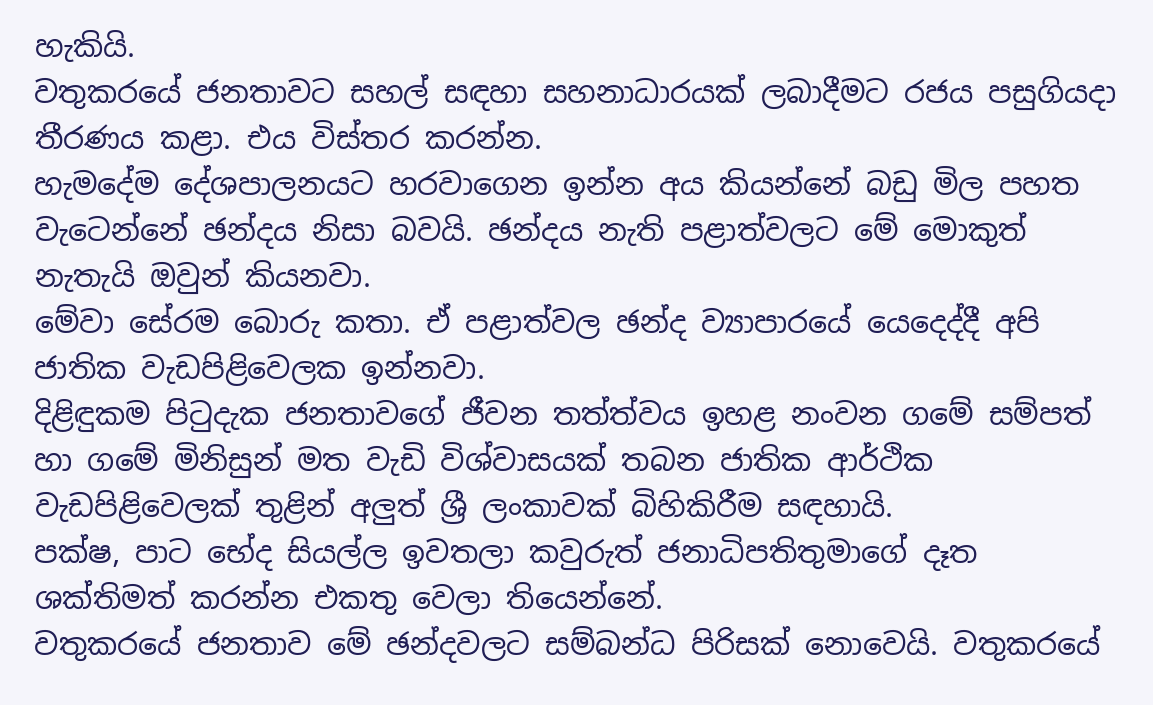හැකියි.
වතුකරයේ ජනතාවට සහල් සඳහා සහනාධාරයක් ලබාදීමට රජය පසුගියදා තීරණය කළා. එය විස්තර කරන්න.
හැමදේම දේශපාලනයට හරවාගෙන ඉන්න අය කියන්නේ බඩු මිල පහත වැටෙන්නේ ඡන්දය නිසා බවයි. ඡන්දය නැති පළාත්වලට මේ මොකුත් නැතැයි ඔවුන් කියනවා.
මේවා සේරම බොරු කතා. ඒ පළාත්වල ඡන්ද ව්‍යාපාරයේ යෙදෙද්දී අපි ජාතික වැඩපිළිවෙලක ඉන්නවා.
දිළිඳුකම පිටුදැක ජනතාවගේ ජීවන තත්ත්වය ඉහළ නංවන ගමේ සම්පත් හා ගමේ මිනිසුන් මත වැඩි විශ්වාසයක් තබන ජාතික ආර්ථික වැඩපිළිවෙලක් තුළින් අලුත් ශ්‍රී ලංකාවක් බිහිකිරීම සඳහායි.
පක්ෂ, පාට භේද සියල්ල ඉවතලා කවුරුත් ජනාධිපතිතුමාගේ දෑත ශක්තිමත් කරන්න එකතු වෙලා තියෙන්නේ.
වතුකරයේ ජනතාව මේ ඡන්දවලට සම්බන්ධ පිරිසක් නොවෙයි. වතුකරයේ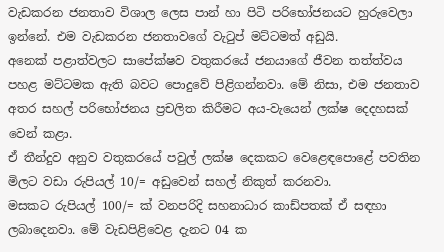වැඩකරන ජනතාව විශාල ලෙස පාන් හා පිටි පරිභෝජනයට හුරුවෙලා ඉන්නේ. එම වැඩකරන ජනතාවගේ වැටුප් මට්ටමත් අඩුයි.
අනෙක් පළාත්වලට සාපේක්ෂව වතුකරයේ ජනයාගේ ජීවන තත්ත්වය පහළ මට්ටමක ඇති බවට පොදුවේ පිළිගන්නවා. මේ නිසා, එම ජනතාව අතර සහල් පරිභෝජනය ප්‍රචලිත කිරීමට අය-වැයෙන් ලක්ෂ දෙදහසක් වෙන් කළා.
ඒ තීන්දුව අනුව වතුකරයේ පවුල් ලක්ෂ දෙකකට වෙළෙඳපොළේ පවතින මිලට වඩා රුපියල් 10/= අඩුවෙන් සහල් නිකුත් කරනවා.
මසකට රුපියල් 100/= ක් වනපරිදි සහනාධාර කාඩ්පතක් ඒ සඳහා ලබාදෙනවා. මේ වැඩපිළිවෙළ දැනට 04 ක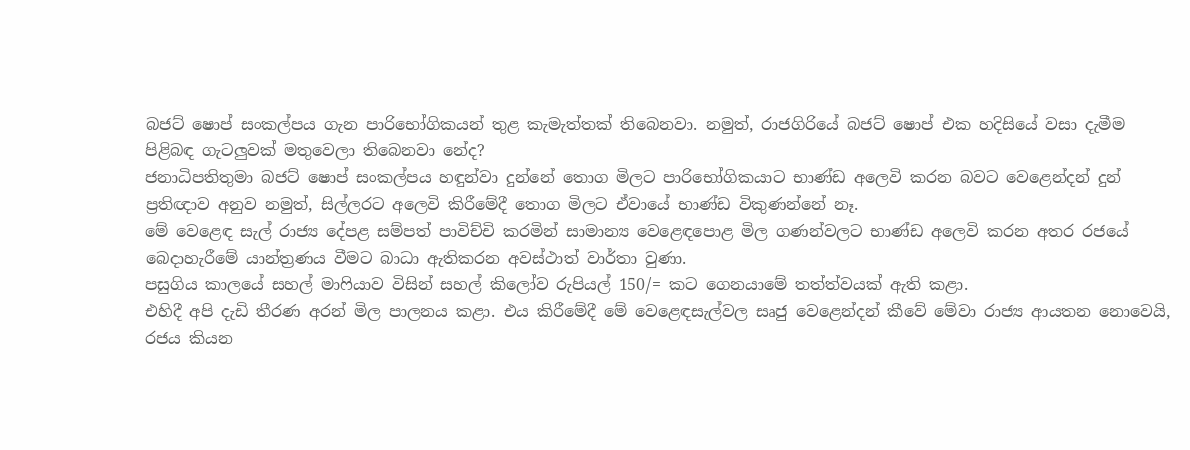බජට් ෂොප් සංකල්පය ගැන පාරිභෝගිකයන් තුළ කැමැත්තක් තිබෙනවා. නමුත්, රාජගිරියේ බජට් ෂොප් එක හදිසියේ වසා දැමීම පිළිබඳ ගැටලුවක් මතුවෙලා තිබෙනවා නේද?
ජනාධිපතිතුමා බජට් ෂොප් සංකල්පය හඳුන්වා දුන්නේ තොග මිලට පාරිභෝගිකයාට භාණ්ඩ අලෙවි කරන බවට වෙළෙන්දන් දුන් ප්‍රතිඥාව අනුව නමුත්, සිල්ලරට අලෙවි කිරීමේදී තොග මිලට ඒවායේ භාණ්ඩ විකුණන්නේ නෑ.
මේ වෙළෙඳ සැල් රාජ්‍ය දේපළ සම්පත් පාවිච්චි කරමින් සාමාන්‍ය වෙළෙඳපොළ මිල ගණන්වලට භාණ්ඩ අලෙවි කරන අතර රජයේ බෙදාහැරීමේ යාන්ත්‍රණය වීමට බාධා ඇතිකරන අවස්ථාත් වාර්තා වුණා.
පසුගිය කාලයේ සහල් මාෆියාව විසින් සහල් කිලෝව රුපියල් 150/= කට ගෙනයාමේ තත්ත්වයක් ඇති කළා.
එහිදී අපි දැඩි තීරණ අරන් මිල පාලනය කළා. එය කිරීමේදී මේ වෙළෙඳසැල්වල සෘජු වෙළෙන්දන් කීවේ මේවා රාජ්‍ය ආයතන නොවෙයි, රජය කියන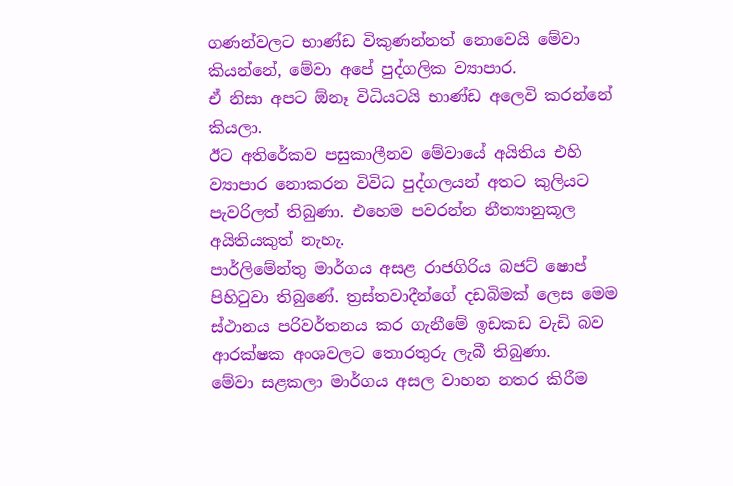ගණන්වලට භාණ්ඩ විකුණන්නත් නොවෙයි මේවා කියන්නේ, මේවා අපේ පුද්ගලික ව්‍යාපාර.
ඒ නිසා අපට ඕනෑ විධියටයි භාණ්ඩ අලෙවි කරන්නේ කියලා.
ඊට අතිරේකව පසුකාලීනව මේවායේ අයිතිය එහි ව්‍යාපාර නොකරන විවිධ පුද්ගලයන් අතට කුලියට පැවරිලත් තිබුණා. එහෙම පවරන්න නීත්‍යානුකූල අයිතියකුත් නැහැ.
පාර්ලිමේන්තු මාර්ගය අසළ රාජගිරිය බජට් ෂොප් පිහිටුවා තිබුණේ. ත්‍රස්තවාදීන්ගේ දඩබිමක් ලෙස මෙම ස්ථානය පරිවර්තනය කර ගැනීමේ ඉඩකඩ වැඩි බව ආරක්ෂක අංශවලට තොරතුරු ලැබී තිබුණා.
මේවා සළකලා මාර්ගය අසල වාහන නතර කිරීම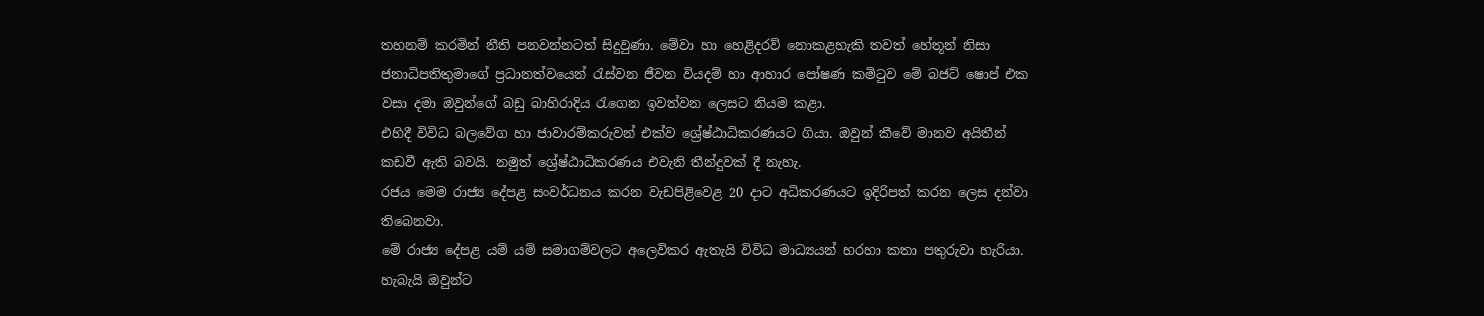තහනම් කරමින් නීති පනවන්නටත් සිදුවුණා. මේවා හා හෙළිදරව් නොකළහැකි තවත් හේතූන් නිසා ජනාධිපතිතුමාගේ ප්‍රධානත්වයෙන් රැස්වන ජීවන වියදම් හා ආහාර පෝෂණ කමිටුව මේ බජට් ෂොප් එක වසා දමා ඔවුන්ගේ බඩු බාහිරාදිය රැගෙන ඉවත්වන ලෙසට නියම කළා.
එහිදී විවිධ බලවේග හා ජාවාරම්කරුවන් එක්ව ශ්‍රේෂ්ඨාධිකරණයට ගියා. ඔවුන් කීවේ මානව අයිතීන් කඩවී ඇති බවයි. නමුත් ශ්‍රේෂ්ඨාධිකරණය එවැනි තීන්දුවක් දී නැහැ.
රජය මෙම රාජ්‍ය දේපළ සංවර්ධනය කරන වැඩපිළිවෙළ 20 දාට අධිකරණයට ඉදිරිපත් කරන ලෙස දන්වා තිබෙනවා.
මේ රාජ්‍ය දේපළ යම් යම් සමාගම්වලට අලෙවිකර ඇතැයි විවිධ මාධ්‍යයන් හරහා කතා පතුරුවා හැරියා. හැබැයි ඔවුන්ට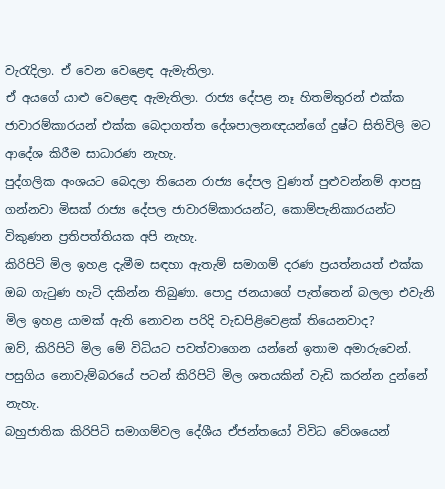වැරැදිලා. ඒ වෙන වෙළෙඳ ඇමැතිලා.
ඒ අයගේ යාළු වෙළෙඳ ඇමැතිලා. රාජ්‍ය දේපළ නෑ හිතමිතුරන් එක්ක ජාවාරම්කාරයන් එක්ක බෙදාගත්ත දේශපාලනඥයන්ගේ දුෂ්ට සිතිවිලි මට ආදේශ කිරීම සාධාරණ නැහැ.
පුද්ගලික අංශයට බෙදලා තියෙන රාජ්‍ය දේපල වුණත් පුළුවන්නම් ආපසු ගන්නවා මිසක් රාජ්‍ය දේපල ජාවාරම්කාරයන්ට, කොම්පැනිකාරයන්ට විකුණන ප්‍රතිපත්තියක අපි නැහැ.
කිරිපිටි මිල ඉහළ දැමීම සඳහා ඇතැම් සමාගම් දරණ ප්‍රයත්නයත් එක්ක ඔබ ගැටුණ හැටි දකින්න තිබුණා. පොදු ජනයාගේ පැත්තෙන් බලලා එවැනි මිල ඉහළ යාමක් ඇති නොවන පරිදි වැඩපිළිවෙළක් තියෙනවාද?
ඔව්, කිරිපිටි මිල මේ විධියට පවත්වාගෙන යන්නේ ඉතාම අමාරුවෙන්. පසුගිය නොවැම්බරයේ පටන් කිරිපිටි මිල ශතයකින් වැඩි කරන්න දුන්නේ නැහැ.
බහුජාතික කිරිපිටි සමාගම්වල දේශීය ඒජන්තයෝ විවිධ වේශයෙන්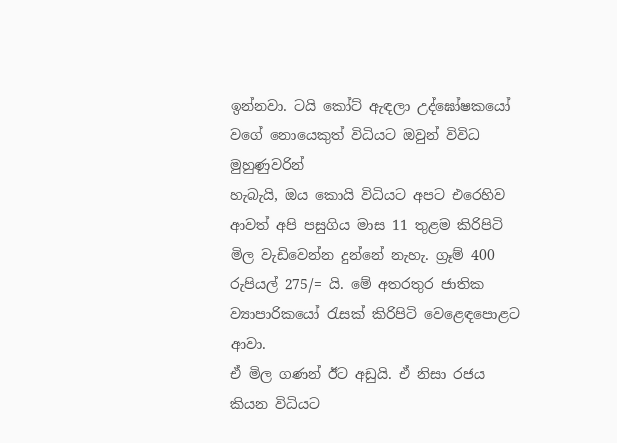ඉන්නවා. ටයි කෝට් ඇඳලා උද්ඝෝෂකයෝ වගේ නොයෙකුත් විධියට ඔවුන් විවිධ මුහුණුවරින්
හැබැයි, ඔය කොයි විධියට අපට එරෙහිව ආවත් අපි පසුගිය මාස 11 තුළම කිරිපිටි මිල වැඩිවෙන්න දුන්නේ නැහැ. ග්‍රෑම් 400 රුපියල් 275/= යි. මේ අතරතුර ජාතික ව්‍යාපාරිකයෝ රැසක් කිරිපිටි වෙළෙඳපොළට ආවා.
ඒ මිල ගණන් ඊට අඩුයි. ඒ නිසා රජය කියන විධියට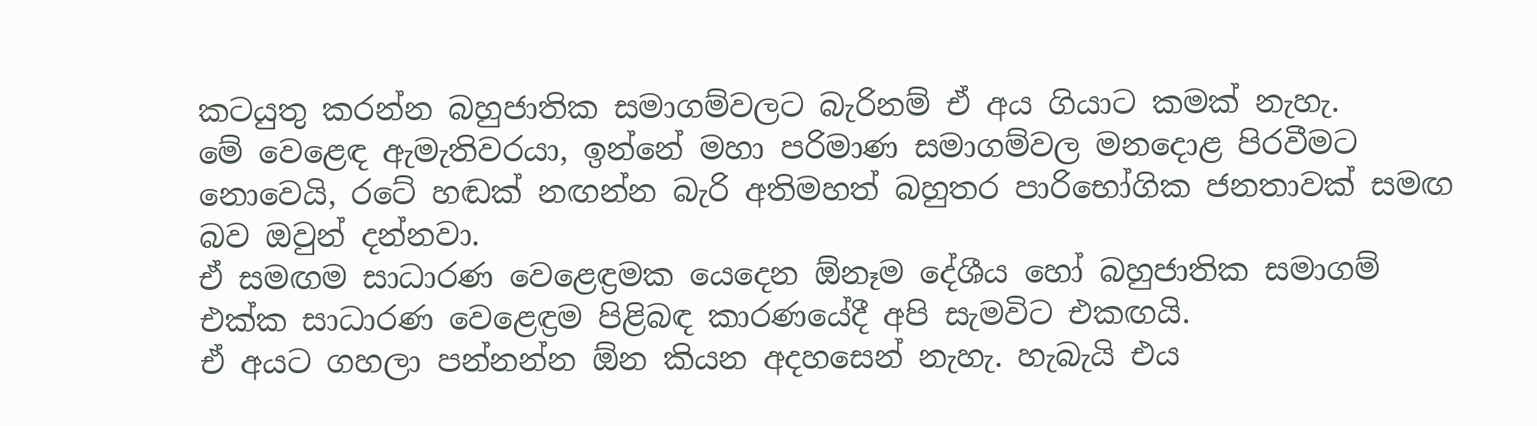කටයුතු කරන්න බහුජාතික සමාගම්වලට බැරිනම් ඒ අය ගියාට කමක් නැහැ.
මේ වෙළෙඳ ඇමැතිවරයා, ඉන්නේ මහා පරිමාණ සමාගම්වල මනදොළ පිරවීමට නොවෙයි, රටේ හඬක් නඟන්න බැරි අතිමහත් බහුතර පාරිභෝගික ජනතාවක් සමඟ බව ඔවුන් දන්නවා.
ඒ සමඟම සාධාරණ වෙළෙඳ්‍රමක යෙදෙන ඕනෑම දේශීය හෝ බහුජාතික සමාගම් එක්ක සාධාරණ වෙළෙඳ්‍රම පිළිබඳ කාරණයේදී අපි සැමවිට එකඟයි.
ඒ අයට ගහලා පන්නන්න ඕන කියන අදහසෙන් නැහැ. හැබැයි එය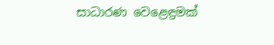සාධාරණ වෙළෙඳ්‍රමක්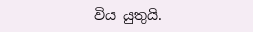විය යුතුයි.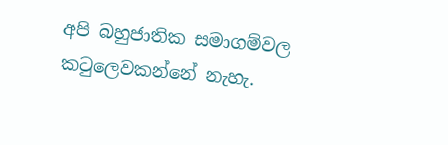අපි බහුජාතික සමාගම්වල කටුලෙවකන්නේ නැහැ.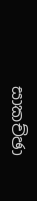සාකච්ඡා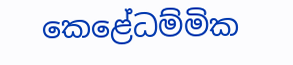කෙළේධම්මික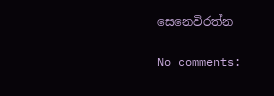සෙනෙවිරත්න

No comments: